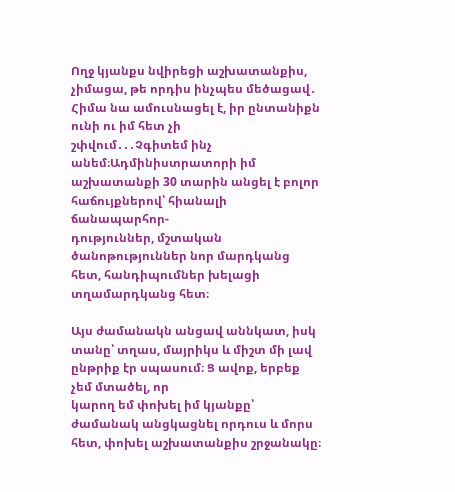Ողջ կյանքս նվիրեցի աշխատանքիս, չիմացա, թե որդիս ինչպես մեծացավ․ Հիմա նա ամուսնացել է, իր ընտանիքն ունի ու իմ հետ չի
շփվում․․․Չգիտեմ ինչ անեմ։Ադմինիստրատորի իմ աշխատանքի 30 տարին անցել է բոլոր հաճույքներով՝ հիանալի ճանապարհոր-
դություններ, մշտական ծանոթություններ նոր մարդկանց հետ, հանդիպումներ խելացի տղամարդկանց հետ։

Այս ժամանակն անցավ աննկատ, իսկ տանը՝ տղաս, մայրիկս և միշտ մի լավ ընթրիք էր սպասում։ Ց ավոք, երբեք չեմ մտածել, որ
կարող եմ փոխել իմ կյանքը՝ ժամանակ անցկացնել որդուս և մորս հետ, փոխել աշխատանքիս շրջանակը։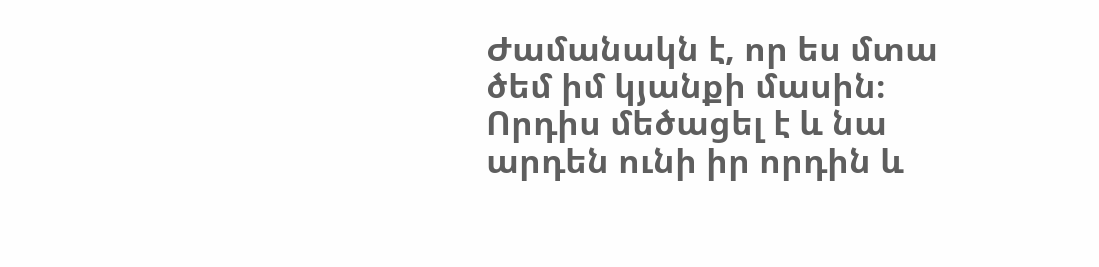Ժամանակն է, որ ես մտա
ծեմ իմ կյանքի մասին։ Որդիս մեծացել է և նա արդեն ունի իր որդին և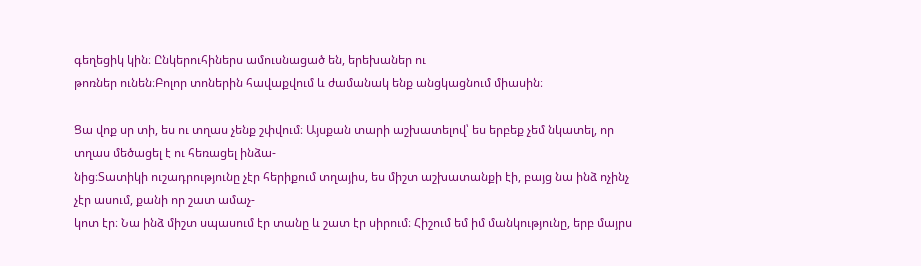գեղեցիկ կին։ Ընկերուհիներս ամուսնացած են, երեխաներ ու
թոռներ ունեն։Բոլոր տոներին հավաքվում և ժամանակ ենք անցկացնում միասին։

Ցա վոք սր տի, ես ու տղաս չենք շփվում։ Այսքան տարի աշխատելով՝ ես երբեք չեմ նկատել, որ տղաս մեծացել է ու հեռացել ինձա-
նից։Տատիկի ուշադրությունը չէր հերիքում տղայիս, ես միշտ աշխատանքի էի, բայց նա ինձ ոչինչ չէր ասում, քանի որ շատ ամաչ-
կոտ էր։ Նա ինձ միշտ սպասում էր տանը և շատ էր սիրում։ Հիշում եմ իմ մանկությունը, երբ մայրս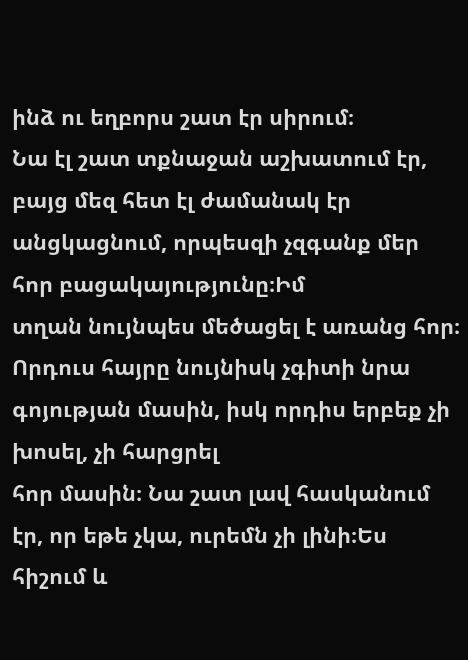ինձ ու եղբորս շատ էր սիրում։
Նա էլ շատ տքնաջան աշխատում էր, բայց մեզ հետ էլ ժամանակ էր անցկացնում, որպեսզի չզգանք մեր հոր բացակայությունը։Իմ
տղան նույնպես մեծացել է առանց հոր։ Որդուս հայրը նույնիսկ չգիտի նրա գոյության մասին, իսկ որդիս երբեք չի խոսել, չի հարցրել
հոր մասին։ Նա շատ լավ հասկանում էր, որ եթե չկա, ուրեմն չի լինի։Ես հիշում և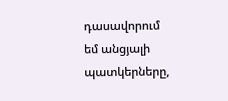դասավորում եմ անցյալի պատկերները,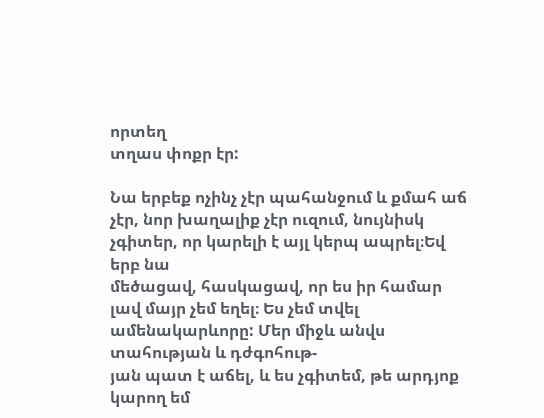որտեղ
տղաս փոքր էր:

Նա երբեք ոչինչ չէր պահանջում և քմահ աճ չէր, նոր խաղալիք չէր ուզում, նույնիսկ չգիտեր, որ կարելի է այլ կերպ ապրել։Եվ երբ նա
մեծացավ, հասկացավ, որ ես իր համար լավ մայր չեմ եղել։ Ես չեմ տվել ամենակարևորը: Մեր միջև անվս տահության և դժգոհութ-
յան պատ է աճել, և ես չգիտեմ, թե արդյոք կարող եմ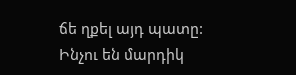ճե ղքել այդ պատը: Ինչու են մարդիկ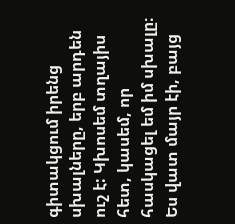գիտակցում իրենց սխալները, երբ արդեն
ուշ է: Կխոսեմ տղայիս հետ, կասեմ, որ հասկացել եմ իմ սխալը։ Ես վատ մայր էի, բայց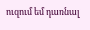ուզում եմ դառնալ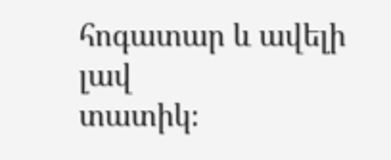հոգատար և ավելի լավ
տատիկ։